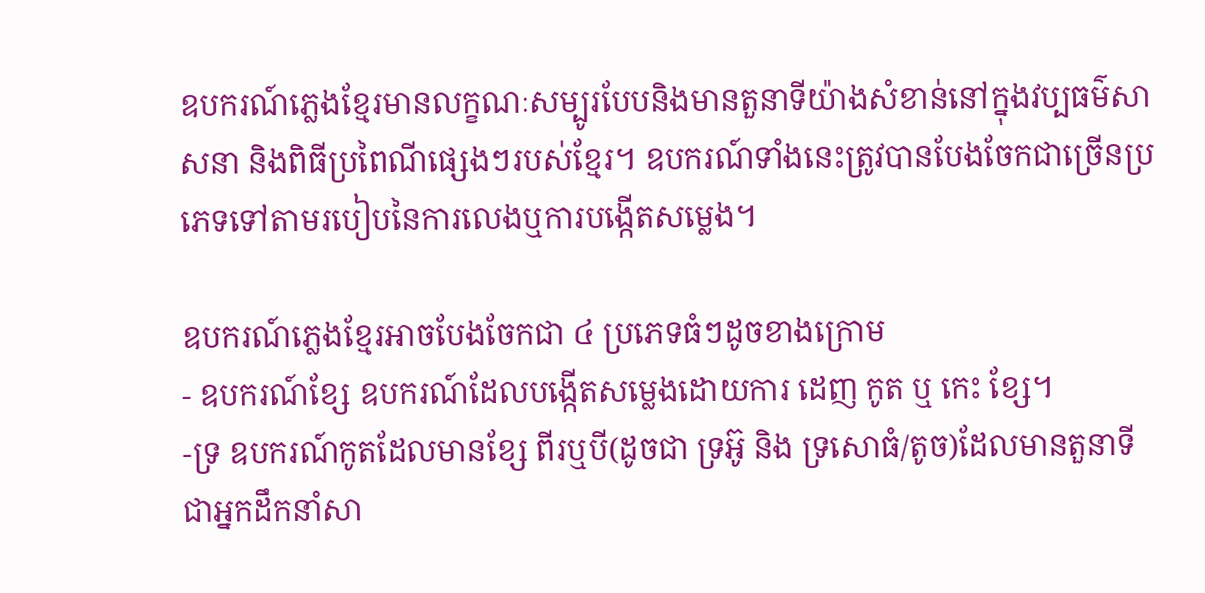ឧបករណ៍ភ្លេងខ្មែរមានលក្ខណៈសម្បូរបែបនិងមានតួនាទីយ៉ាងសំខាន់នៅក្នុងវប្បធម៌សាសនា និងពិធីប្រពៃណីផ្សេងៗរបស់ខ្មែរ។ ឧបករណ៍ទាំងនេះត្រូវបានបែងចែកជាច្រើនប្រភេទទៅតាមរបៀបនៃការលេងឬការបង្កើតសម្លេង។

ឧបករណ៍ភ្លេងខ្មែរអាចបែងចែកជា ៤ ប្រភេទធំៗដូចខាងក្រោម
- ឧបករណ៍ខ្សែ ឧបករណ៍ដែលបង្កើតសម្លេងដោយការ ដេញ កូត ឬ កេះ ខ្សែ។
-ទ្រ ឧបករណ៍កូតដែលមានខ្សែ ពីរឬបី(ដូចជា ទ្រអ៊ូ និង ទ្រសោធំ/តូច)ដែលមានតួនាទីជាអ្នកដឹកនាំសា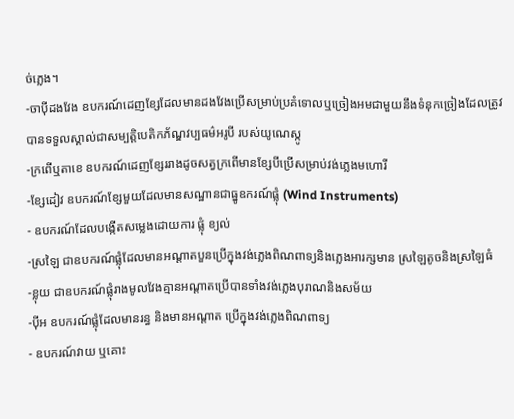ច់ភ្លេង។
-ចាប៉ីដងវែង ឧបករណ៍ដេញខ្សែដែលមានដងវែងប្រើសម្រាប់ប្រគំទោលឬច្រៀងអមជាមួយនឹងទំនុកច្រៀងដែលត្រូវបានទទួលស្គាល់ជាសម្បត្តិបេតិកភ័ណ្ឌវប្បធម៌អរូបី របស់យូណេស្កូ
-ក្រពើឬតាខេ ឧបករណ៍ដេញខ្សែររាងដូចសត្វក្រពើមានខ្សែបីប្រើសម្រាប់វង់ភ្លេងមហោរី
-ខ្សែដៀវ ឧបករណ៍ខ្សែមួយដែលមានសណ្ឋានជាធ្នូឧករណ៍ផ្លុំ (Wind Instruments)
- ឧបករណ៍ដែលបង្កើតសម្លេងដោយការ ផ្លុំ ខ្យល់
-ស្រឡៃ ជាឧបករណ៍ផ្លុំដែលមានអណ្តាតបួនប្រើក្នុងវង់ភ្លេងពិណពាទ្យនិងភ្លេងអារក្សមាន ស្រឡៃតូចនិងស្រឡៃធំ
-ខ្លុយ ជាឧបករណ៍ផ្លុំរាងមូលវែងគ្មានអណ្ដាតប្រើបានទាំងវង់ភ្លេងបុរាណនិងសម័យ
-ប៉ីអ ឧបករណ៍ផ្លុំដែលមានរន្ធ និងមានអណ្តាត ប្រើក្នុងវង់ភ្លេងពិណពាទ្យ
- ឧបករណ៍វាយ ឬគោះ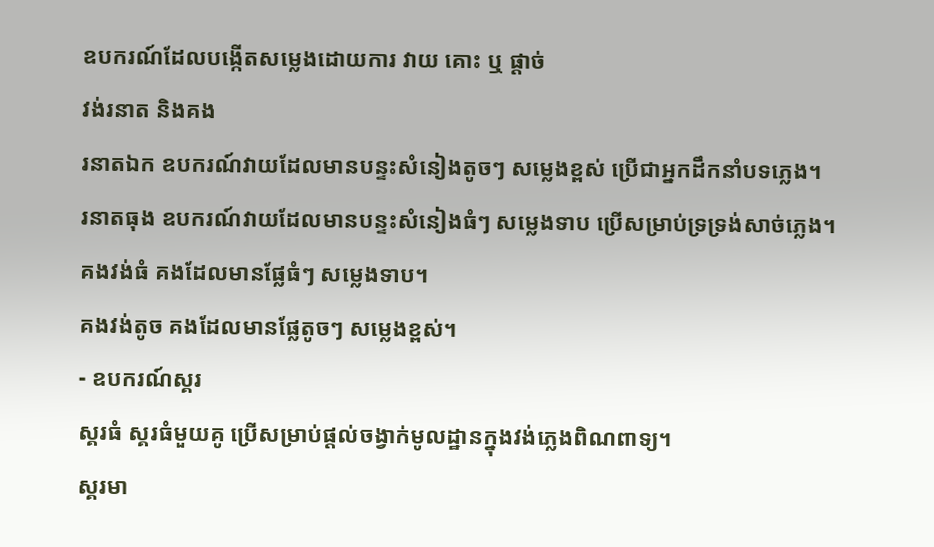ឧបករណ៍ដែលបង្កើតសម្លេងដោយការ វាយ គោះ ឬ ផ្តាច់
វង់រនាត និងគង
រនាតឯក ឧបករណ៍វាយដែលមានបន្ទះសំនៀងតូចៗ សម្លេងខ្ពស់ ប្រើជាអ្នកដឹកនាំបទភ្លេង។
រនាតធុង ឧបករណ៍វាយដែលមានបន្ទះសំនៀងធំៗ សម្លេងទាប ប្រើសម្រាប់ទ្រទ្រង់សាច់ភ្លេង។
គងវង់ធំ គងដែលមានផ្លែធំៗ សម្លេងទាប។
គងវង់តូច គងដែលមានផ្លែតូចៗ សម្លេងខ្ពស់។
- ឧបករណ៍ស្គរ
ស្គរធំ ស្គរធំមួយគូ ប្រើសម្រាប់ផ្តល់ចង្វាក់មូលដ្ឋានក្នុងវង់ភ្លេងពិណពាទ្យ។
ស្គរមា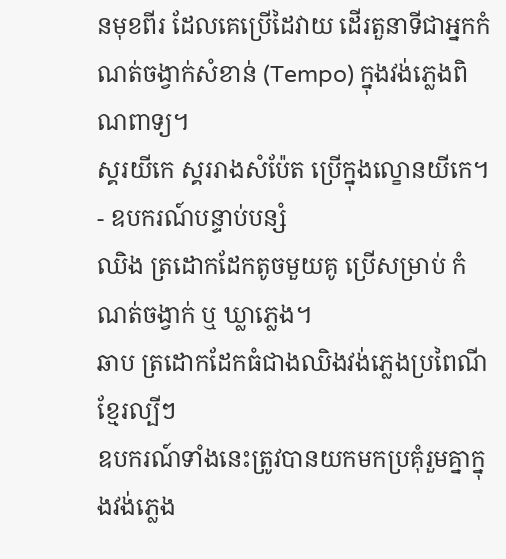នមុខពីរ ដែលគេប្រើដៃវាយ ដើរតួនាទីជាអ្នកកំណត់ចង្វាក់សំខាន់ (Tempo) ក្នុងវង់ភ្លេងពិណពាទ្យ។
ស្គរយីកេ ស្គររាងសំប៉ែត ប្រើក្នុងល្ខោនយីកេ។
- ឧបករណ៍បន្ទាប់បន្សំ
ឈិង ត្រដោកដែកតូចមួយគូ ប្រើសម្រាប់ កំណត់ចង្វាក់ ឬ ឃ្លាភ្លេង។
ឆាប ត្រដោកដែកធំជាងឈិងវង់ភ្លេងប្រពៃណីខ្មែរល្បីៗ
ឧបករណ៍ទាំងនេះត្រូវបានយកមកប្រគុំរួមគ្នាក្នុងវង់ភ្លេង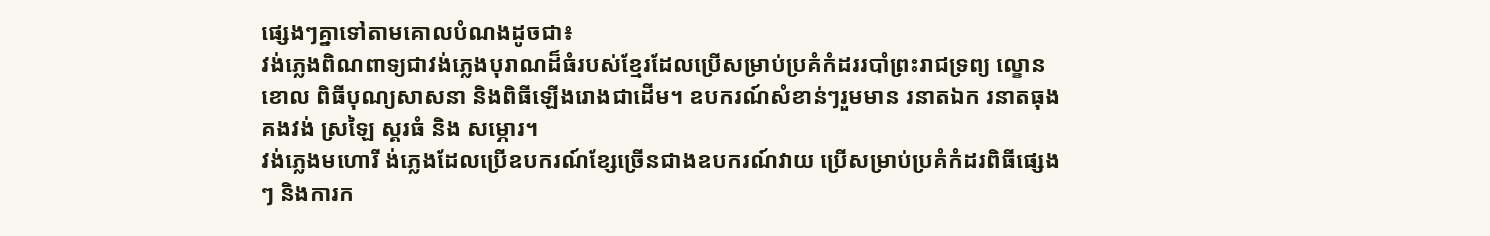ផ្សេងៗគ្នាទៅតាមគោលបំណងដូចជា៖
វង់ភ្លេងពិណពាទ្យជាវង់ភ្លេងបុរាណដ៏ធំរបស់ខ្មែរដែលប្រើសម្រាប់ប្រគំកំដររបាំព្រះរាជទ្រព្យ ល្ខោនខោល ពិធីបុណ្យសាសនា និងពិធីឡើងរោងជាដើម។ ឧបករណ៍សំខាន់ៗរួមមាន រនាតឯក រនាតធុង គងវង់ ស្រឡៃ ស្គរធំ និង សម្ភោរ។
វង់ភ្លេងមហោរី ង់ភ្លេងដែលប្រើឧបករណ៍ខ្សែច្រើនជាងឧបករណ៍វាយ ប្រើសម្រាប់ប្រគំកំដរពិធីផ្សេងៗ និងការក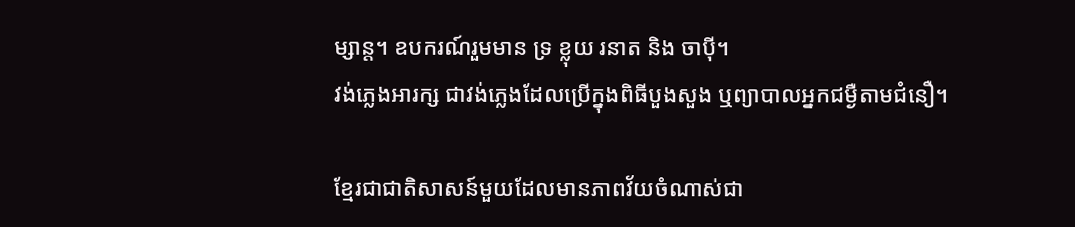ម្សាន្ត។ ឧបករណ៍រួមមាន ទ្រ ខ្លុយ រនាត និង ចាប៉ី។
វង់ភ្លេងអារក្ស ជាវង់ភ្លេងដែលប្រើក្នុងពិធីបួងសួង ឬព្យាបាលអ្នកជម្ងឺតាមជំនឿ។

ខ្មែរជាជាតិសាសន៍មួយដែលមានភាពវ័យចំណាស់ជា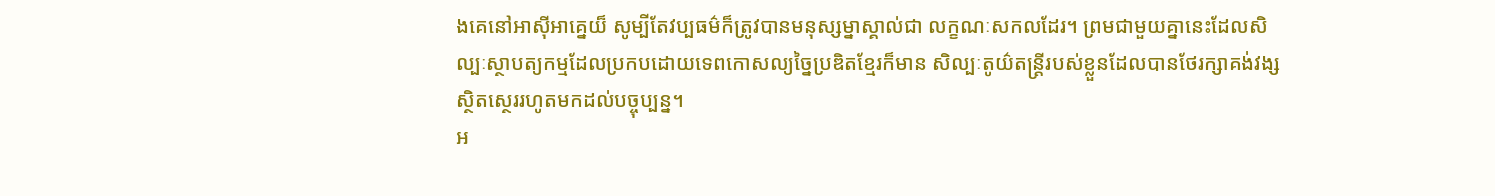ងគេនៅអាស៊ីអាគ្នេយ៏ សូម្បីតែវប្បធម៌ក៏ត្រូវបានមនុស្សម្នាស្គាល់ជា លក្ខណៈសកលដែរ។ ព្រមជាមួយគ្នានេះដែលសិល្បៈស្ថាបត្យកម្មដែលប្រកបដោយទេពកោសល្យច្នៃប្រឌិតខ្មែរក៏មាន សិល្បៈតូយ៌តន្រ្តីរបស់ខ្លួនដែលបានថែរក្សាគង់វង្សស្ថិតស្ថេររហូតមកដល់បច្ចុប្បន្ន។
អ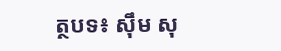ត្ថបទ៖ សុឹម សុ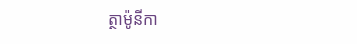ត្ថាម៉ូនីកា